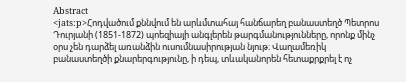Abstract
<jats:p>Հոդվածում քննվում են արևմտահայ հանճարեղ բանաստեղծ Պետրոս Դուրյանի (1851-1872) պոեզիայի անգլերեն թարգմանությունները, որոնք մինչ օրս չեն դարձել առանձին ուսումնասիրության նյութ։ Վաղամեռիկ բանաստեղծի քնարերգությունը, ի դեպ, տևականորեն հետաքրքրել է ոչ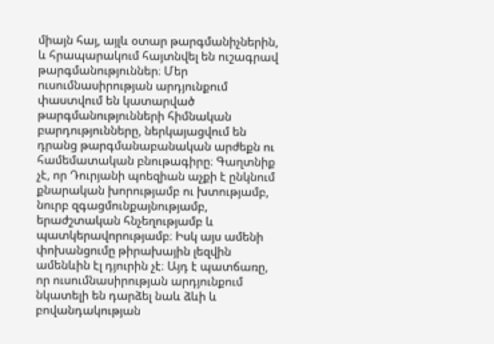միայն հայ, այլև օտար թարգմանիչներին, և հրապարակում հայտնվել են ուշագրավ թարգմանություններ։ Մեր ուսումնասիրության արդյունքում փաստվում են կատարված թարգմանությունների հիմնական բարդությունները, ներկայացվում են դրանց թարգմանաբանական արժեքն ու համեմատական բնութագիրը։ Գաղտնիք չէ, որ Դուրյանի պոեզիան աչքի է ընկնում քնարական խորությամբ ու խտությամբ, նուրբ զգացմունքայնությամբ, երաժշտական հնչեղությամբ և պատկերավորությամբ։ Իսկ այս ամենի փոխանցումը թիրախային լեզվին ամենևին էլ դյուրին չէ։ Այդ է պատճառը, որ ուսումնասիրության արդյունքում նկատելի են դարձել նաև ձևի և բովանդակության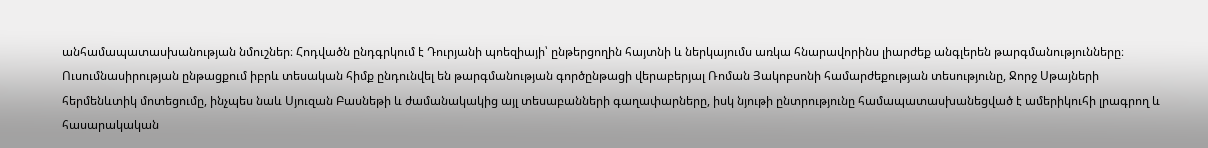անհամապատասխանության նմուշներ։ Հոդվածն ընդգրկում է Դուրյանի պոեզիայի՝ ընթերցողին հայտնի և ներկայումս առկա հնարավորինս լիարժեք անգլերեն թարգմանությունները։ Ուսումնասիրության ընթացքում իբրև տեսական հիմք ընդունվել են թարգմանության գործընթացի վերաբերյալ Ռոման Յակոբսոնի համարժեքության տեսությունը, Ջորջ Սթայների հերմենևտիկ մոտեցումը, ինչպես նաև Սյուզան Բասնեթի և ժամանակակից այլ տեսաբանների գաղափարները, իսկ նյութի ընտրությունը համապատասխանեցված է ամերիկուհի լրագրող և հասարակական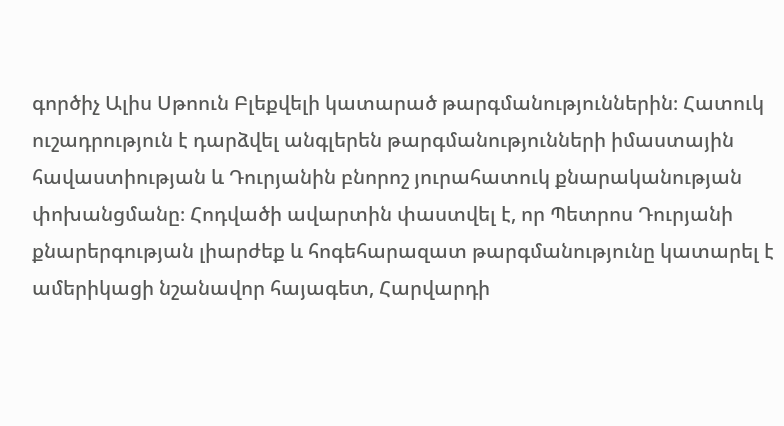գործիչ Ալիս Սթոուն Բլեքվելի կատարած թարգմանություններին։ Հատուկ ուշադրություն է դարձվել անգլերեն թարգմանությունների իմաստային հավաստիության և Դուրյանին բնորոշ յուրահատուկ քնարականության փոխանցմանը։ Հոդվածի ավարտին փաստվել է, որ Պետրոս Դուրյանի քնարերգության լիարժեք և հոգեհարազատ թարգմանությունը կատարել է ամերիկացի նշանավոր հայագետ, Հարվարդի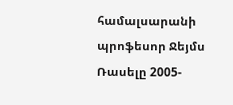համալսարանի պրոֆեսոր Ջեյմս Ռասելը 2005-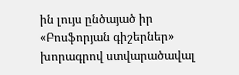ին լույս ընծայած իր «Բոսֆորյան գիշերներ» խորագրով ստվարածավալ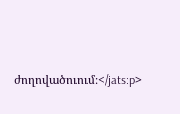ժողովածուում։</jats:p>